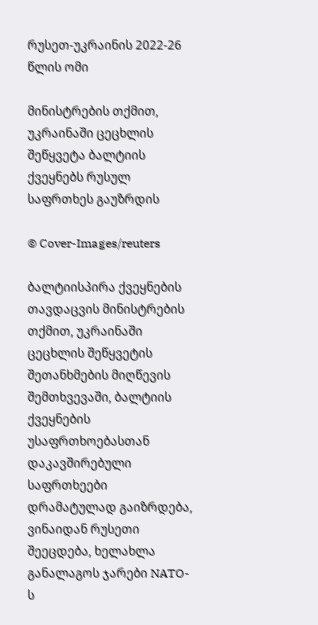რუსეთ-უკრაინის 2022-26 წლის ომი

მინისტრების თქმით, უკრაინაში ცეცხლის შეწყვეტა ბალტიის ქვეყნებს რუსულ საფრთხეს გაუზრდის

© Cover-Images/reuters

ბალტიისპირა ქვეყნების თავდაცვის მინისტრების თქმით, უკრაინაში ცეცხლის შეწყვეტის შეთანხმების მიღწევის შემთხვევაში, ბალტიის ქვეყნების უსაფრთხოებასთან დაკავშირებული საფრთხეები დრამატულად გაიზრდება, ვინაიდან რუსეთი შეეცდება, ხელახლა განალაგოს ჯარები NATO-ს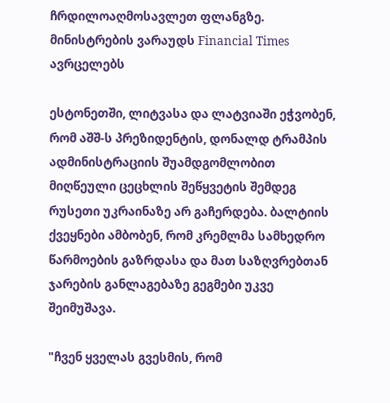ჩრდილოაღმოსავლეთ ფლანგზე. მინისტრების ვარაუდს Financial Times ავრცელებს

ესტონეთში, ლიტვასა და ლატვიაში ეჭვობენ, რომ აშშ-ს პრეზიდენტის, დონალდ ტრამპის ადმინისტრაციის შუამდგომლობით მიღწეული ცეცხლის შეწყვეტის შემდეგ რუსეთი უკრაინაზე არ გაჩერდება. ბალტიის ქვეყნები ამბობენ, რომ კრემლმა სამხედრო წარმოების გაზრდასა და მათ საზღვრებთან ჯარების განლაგებაზე გეგმები უკვე შეიმუშავა.

"ჩვენ ყველას გვესმის, რომ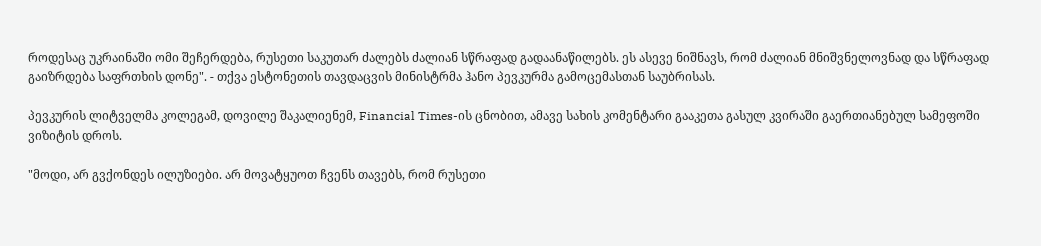როდესაც უკრაინაში ომი შეჩერდება, რუსეთი საკუთარ ძალებს ძალიან სწრაფად გადაანაწილებს. ეს ასევე ნიშნავს, რომ ძალიან მნიშვნელოვნად და სწრაფად გაიზრდება საფრთხის დონე". - თქვა ესტონეთის თავდაცვის მინისტრმა ჰანო პევკურმა გამოცემასთან საუბრისას.

პევკურის ლიტველმა კოლეგამ, დოვილე შაკალიენემ, Financial Times-ის ცნობით, ამავე სახის კომენტარი გააკეთა გასულ კვირაში გაერთიანებულ სამეფოში ვიზიტის დროს.

"მოდი, არ გვქონდეს ილუზიები. არ მოვატყუოთ ჩვენს თავებს, რომ რუსეთი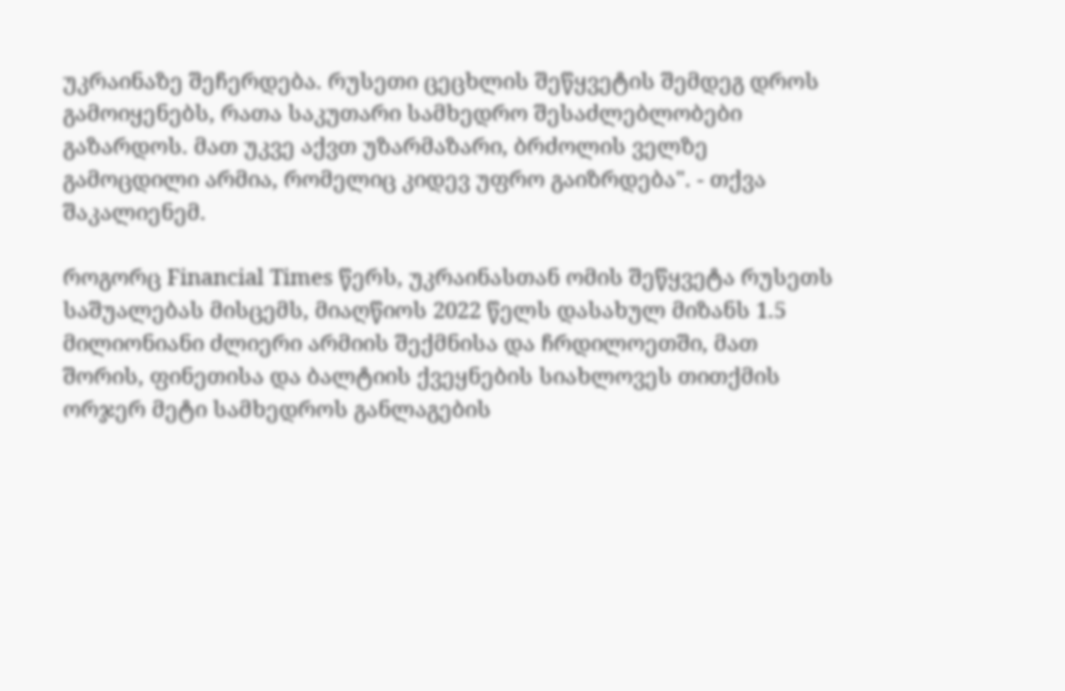უკრაინაზე შეჩერდება. რუსეთი ცეცხლის შეწყვეტის შემდეგ დროს გამოიყენებს, რათა საკუთარი სამხედრო შესაძლებლობები გაზარდოს. მათ უკვე აქვთ უზარმაზარი, ბრძოლის ველზე გამოცდილი არმია, რომელიც კიდევ უფრო გაიზრდება". - თქვა შაკალიენემ.

როგორც Financial Times წერს, უკრაინასთან ომის შეწყვეტა რუსეთს საშუალებას მისცემს, მიაღწიოს 2022 წელს დასახულ მიზანს 1.5 მილიონიანი ძლიერი არმიის შექმნისა და ჩრდილოეთში, მათ შორის, ფინეთისა და ბალტიის ქვეყნების სიახლოვეს თითქმის ორჯერ მეტი სამხედროს განლაგების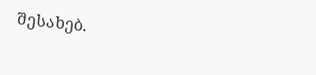შესახებ.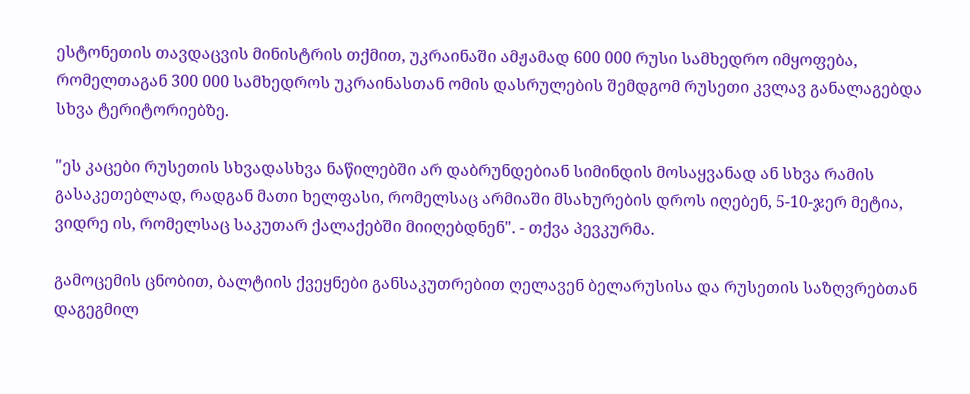ესტონეთის თავდაცვის მინისტრის თქმით, უკრაინაში ამჟამად 600 000 რუსი სამხედრო იმყოფება, რომელთაგან 300 000 სამხედროს უკრაინასთან ომის დასრულების შემდგომ რუსეთი კვლავ განალაგებდა სხვა ტერიტორიებზე.

"ეს კაცები რუსეთის სხვადასხვა ნაწილებში არ დაბრუნდებიან სიმინდის მოსაყვანად ან სხვა რამის გასაკეთებლად, რადგან მათი ხელფასი, რომელსაც არმიაში მსახურების დროს იღებენ, 5-10-ჯერ მეტია, ვიდრე ის, რომელსაც საკუთარ ქალაქებში მიიღებდნენ". - თქვა პევკურმა.

გამოცემის ცნობით, ბალტიის ქვეყნები განსაკუთრებით ღელავენ ბელარუსისა და რუსეთის საზღვრებთან დაგეგმილ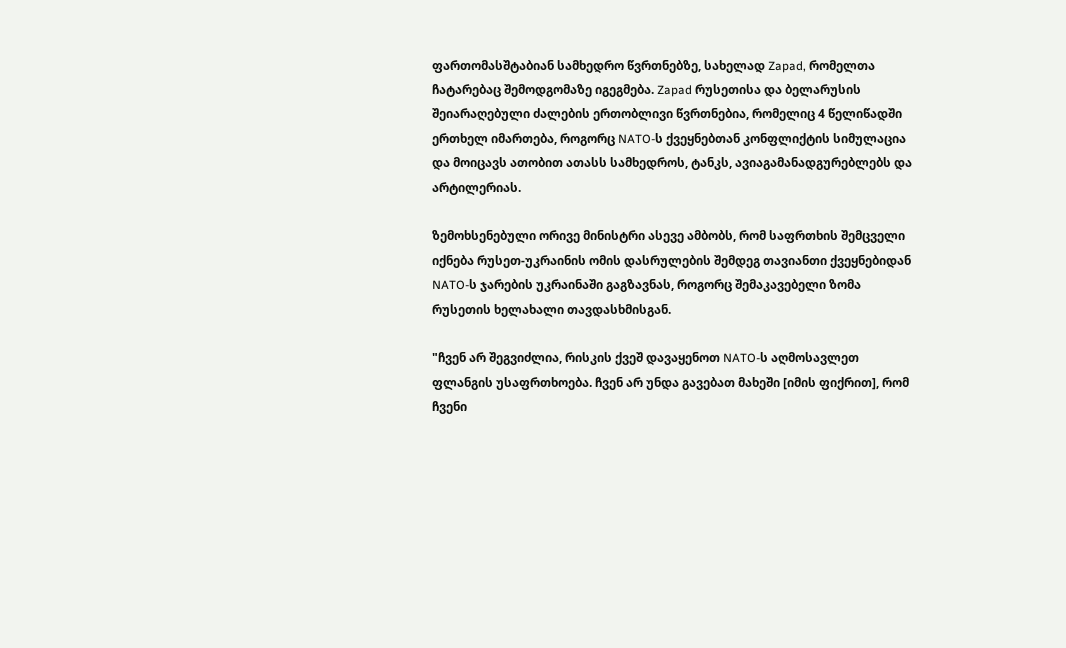ფართომასშტაბიან სამხედრო წვრთნებზე, სახელად Zapad, რომელთა ჩატარებაც შემოდგომაზე იგეგმება. Zapad რუსეთისა და ბელარუსის შეიარაღებული ძალების ერთობლივი წვრთნებია, რომელიც 4 წელიწადში ერთხელ იმართება, როგორც NATO-ს ქვეყნებთან კონფლიქტის სიმულაცია და მოიცავს ათობით ათასს სამხედროს, ტანკს, ავიაგამანადგურებლებს და არტილერიას.

ზემოხსენებული ორივე მინისტრი ასევე ამბობს, რომ საფრთხის შემცველი იქნება რუსეთ-უკრაინის ომის დასრულების შემდეგ თავიანთი ქვეყნებიდან NATO-ს ჯარების უკრაინაში გაგზავნას, როგორც შემაკავებელი ზომა რუსეთის ხელახალი თავდასხმისგან.

"ჩვენ არ შეგვიძლია, რისკის ქვეშ დავაყენოთ NATO-ს აღმოსავლეთ ფლანგის უსაფრთხოება. ჩვენ არ უნდა გავებათ მახეში [იმის ფიქრით], რომ ჩვენი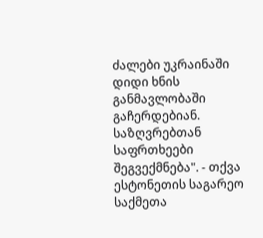ძალები უკრაინაში დიდი ხნის განმავლობაში გაჩერდებიან. საზღვრებთან საფრთხეები შეგვექმნება". - თქვა ესტონეთის საგარეო საქმეთა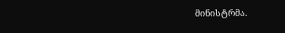მინისტრმა.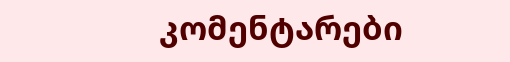კომენტარები